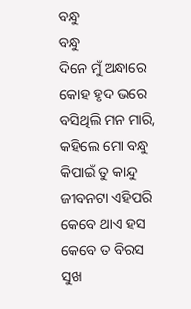ବନ୍ଧୁ
ବନ୍ଧୁ
ଦିନେ ମୁଁ ଅନ୍ଧାରେ କୋହ ହୃଦ ଭରେ
ବସିଥିଲି ମନ ମାରି,
କହିଲେ ମୋ ବନ୍ଧୁ କିପାଇଁ ତୁ କାନ୍ଦୁ
ଜୀବନଟା ଏହିପରି
କେବେ ଥାଏ ହସ କେବେ ତ ବିରସ
ସୁଖ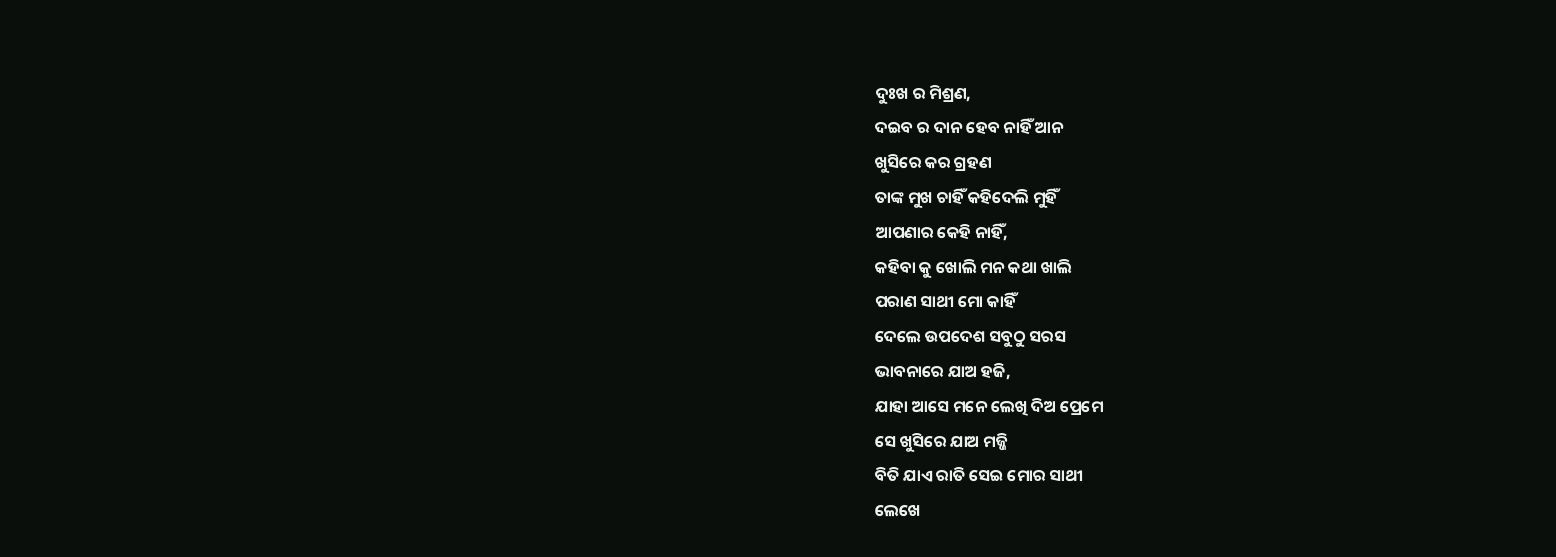ଦୁଃଖ ର ମିଶ୍ରଣ,
ଦଇବ ର ଦାନ ହେବ ନାହିଁ ଆନ
ଖୁସିରେ କର ଗ୍ରହଣ
ତାଙ୍କ ମୁଖ ଚାହିଁ କହିଦେଲି ମୁହିଁ
ଆପଣାର କେହି ନାହିଁ,
କହିବା କୁ ଖୋଲି ମନ କଥା ଖାଲି
ପରାଣ ସାଥୀ ମୋ କାହିଁ
ଦେଲେ ଉପଦେଶ ସବୁଠୁ ସରସ
ଭାବନାରେ ଯାଅ ହଜି,
ଯାହା ଆସେ ମନେ ଲେଖି ଦିଅ ପ୍ରେମେ
ସେ ଖୁସିରେ ଯାଅ ମଜ୍ଜି
ବିତି ଯାଏ ରାତି ସେଇ ମୋର ସାଥୀ
ଲେଖେ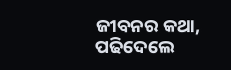ଜୀବନର କଥା,
ପଢିଦେଲେ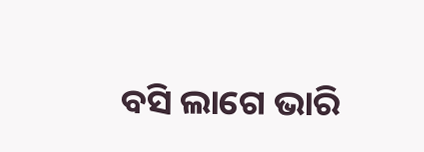ବସି ଲାଗେ ଭାରି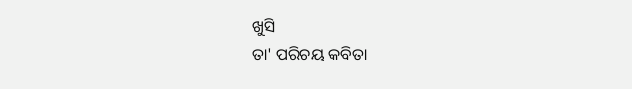ଖୁସି
ତା' ପରିଚୟ କବିତା